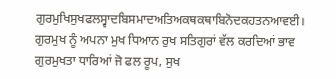ਗੁਰਮੁਖਿਸੁਖਫਲਸ੍ਵਾਦਬਿਸਮਾਦਅਤਿਅਕਥਕਥਾਬਿਨੋਦਕਹਤਨਆਵਈ।
ਗੁਰਮੁਖ ਨੂੰ ਅਪਨਾ ਮੁਖ ਧਿਆਨ ਰੁਖ ਸਤਿਗੁਰਾਂ ਵੱਲ ਕਰਦਿਆਂ ਭਾਵ ਗੁਰਮੁਖਤਾ ਧਾਰਿਆਂ ਜੋ ਫਲ ਰੂਪ, ਸੁਖ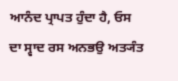ਆਨੰਦ ਪ੍ਰਾਪਤ ਹੁੰਦਾ ਹੈ, ਓਸ ਦਾ ਸ੍ਵਾਦ ਰਸ ਅਨਭਉ ਅਤ੍ਯੰਤ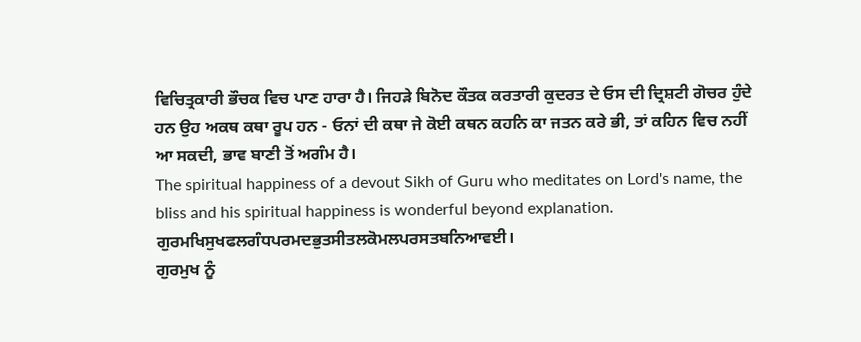ਵਿਚਿਤ੍ਰਕਾਰੀ ਭੌਚਕ ਵਿਚ ਪਾਣ ਹਾਰਾ ਹੈ। ਜਿਹੜੇ ਬਿਨੋਦ ਕੌਤਕ ਕਰਤਾਰੀ ਕੁਦਰਤ ਦੇ ਓਸ ਦੀ ਦ੍ਰਿਸ਼ਟੀ ਗੋਚਰ ਹੁੰਦੇ ਹਨ ਉਹ ਅਕਥ ਕਥਾ ਰੂਪ ਹਨ - ਓਨਾਂ ਦੀ ਕਥਾ ਜੇ ਕੋਈ ਕਥਨ ਕਹਨਿ ਕਾ ਜਤਨ ਕਰੇ ਭੀ, ਤਾਂ ਕਹਿਨ ਵਿਚ ਨਹੀਂ ਆ ਸਕਦੀ, ਭਾਵ ਬਾਣੀ ਤੋਂ ਅਗੰਮ ਹੈ।
The spiritual happiness of a devout Sikh of Guru who meditates on Lord's name, the bliss and his spiritual happiness is wonderful beyond explanation.
ਗੁਰਮਖਿਸੁਖਫਲਗੰਧਪਰਮਦਭੁਤਸੀਤਲਕੋਮਲਪਰਸਤਬਨਿਆਵਈ।
ਗੁਰਮੁਖ ਨੂੰ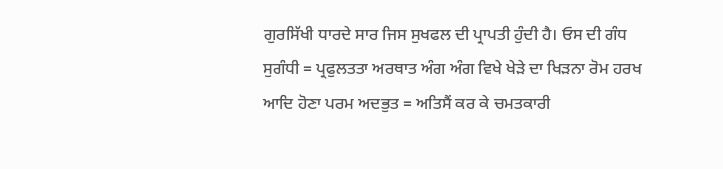ਗੁਰਸਿੱਖੀ ਧਾਰਦੇ ਸਾਰ ਜਿਸ ਸੁਖਫਲ ਦੀ ਪ੍ਰਾਪਤੀ ਹੁੰਦੀ ਹੈ। ਓਸ ਦੀ ਗੰਧ ਸੁਗੰਧੀ = ਪ੍ਰਫੁਲਤਤਾ ਅਰਥਾਤ ਅੰਗ ਅੰਗ ਵਿਖੇ ਖੇੜੇ ਦਾ ਖਿੜਨਾ ਰੋਮ ਹਰਖ ਆਦਿ ਹੋਣਾ ਪਰਮ ਅਦਭੁਤ = ਅਤਿਸੈਂ ਕਰ ਕੇ ਚਮਤਕਾਰੀ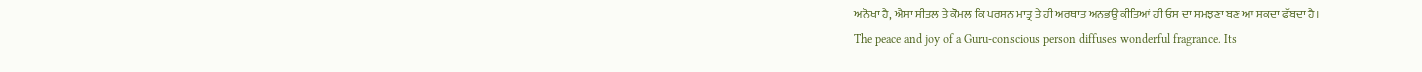ਅਨੋਖਾ ਹੈ, ਐਸਾ ਸੀਤਲ ਤੇ ਕੋਮਲ ਕਿ ਪਰਸਨ ਮਾਤ੍ਰ ਤੇ ਹੀ ਅਰਥਾਤ ਅਨਭਉ ਕੀਤਿਆਂ ਹੀ ਓਸ ਦਾ ਸਮਝਣਾ ਬਣ ਆ ਸਕਦਾ ਫੱਬਦਾ ਹੈ।
The peace and joy of a Guru-conscious person diffuses wonderful fragrance. Its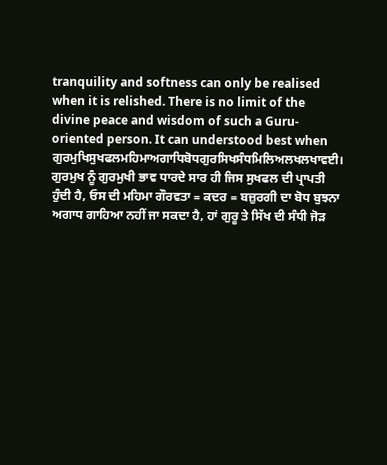tranquility and softness can only be realised when it is relished. There is no limit of the divine peace and wisdom of such a Guru-oriented person. It can understood best when
ਗੁਰਮੁਖਿਸੁਖਫਲਮਹਿਮਾਅਗਾਧਿਬੋਧਗੁਰਸਿਖਸੰਧਮਿਲਿਅਲਖਲਖਾਵਈ।
ਗੁਰਮੁਖ ਨੂੰ ਗੁਰਮੁਖੀ ਭਾਵ ਧਾਰਦੇ ਸਾਰ ਹੀ ਜਿਸ ਸੁਖਫਲ ਦੀ ਪ੍ਰਾਪਤੀ ਹੁੰਦੀ ਹੈ, ਓਸ ਦੀ ਮਹਿਮਾ ਗੌਰਵਤਾ = ਕਦਰ = ਬਜ਼ੁਰਗੀ ਦਾ ਬੋਧ ਬੁਝਨਾ ਅਗਾਧ ਗਾਹਿਆ ਨਹੀਂ ਜਾ ਸਕਦਾ ਹੈ, ਹਾਂ ਗੁਰੂ ਤੇ ਸਿੱਖ ਦੀ ਸੰਧੀ ਜੋੜ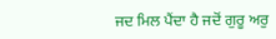ਜਦ ਮਿਲ ਪੈਂਦਾ ਹੈ ਜਦੋਂ ਗੁਰੂ ਅਰੁ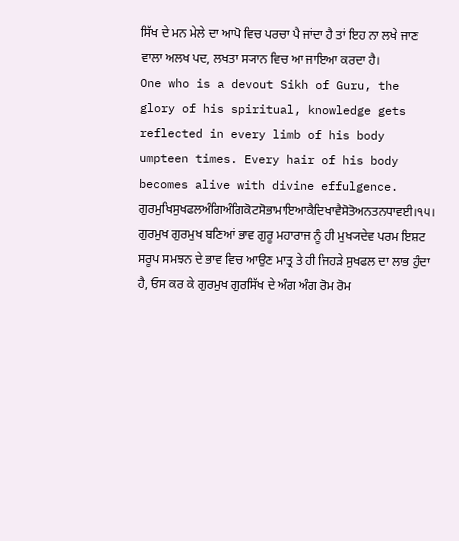ਸਿੱਖ ਦੇ ਮਨ ਮੇਲੇ ਦਾ ਆਪੋ ਵਿਚ ਪਰਚਾ ਪੈ ਜਾਂਦਾ ਹੈ ਤਾਂ ਇਹ ਨਾ ਲਖੇ ਜਾਣ ਵਾਲਾ ਅਲਖ ਪਦ, ਲਖਤਾ ਸ੍ਯਾਨ ਵਿਚ ਆ ਜਾਇਆ ਕਰਦਾ ਹੈ।
One who is a devout Sikh of Guru, the glory of his spiritual, knowledge gets reflected in every limb of his body umpteen times. Every hair of his body becomes alive with divine effulgence.
ਗੁਰਮੁਖਿਸੁਖਫਲਅੰਗਿਅੰਗਿਕੋਟਸੋਭਾਮਾਇਆਕੈਦਿਖਾਵੈਸੋਤੋਅਨਤਨਧਾਵਈ।੧੫।
ਗੁਰਮੁਖ ਗੁਰਮੁਖ ਬਣਿਆਂ ਭਾਵ ਗੁਰੂ ਮਹਾਰਾਜ ਨੂੰ ਹੀ ਮੁਖ੍ਯਦੇਵ ਪਰਮ ਇਸ਼ਟ ਸਰੂਪ ਸਮਝਨ ਦੇ ਭਾਵ ਵਿਚ ਆਉਣ ਮਾਤ੍ਰ ਤੇ ਹੀ ਜਿਹੜੇ ਸੁਖਫਲ ਦਾ ਲਾਭ ਹੁੰਦਾ ਹੈ, ਓਸ ਕਰ ਕੇ ਗੁਰਮੁਖ ਗੁਰਸਿੱਖ ਦੇ ਅੰਗ ਅੰਗ ਰੋਮ ਰੋਮ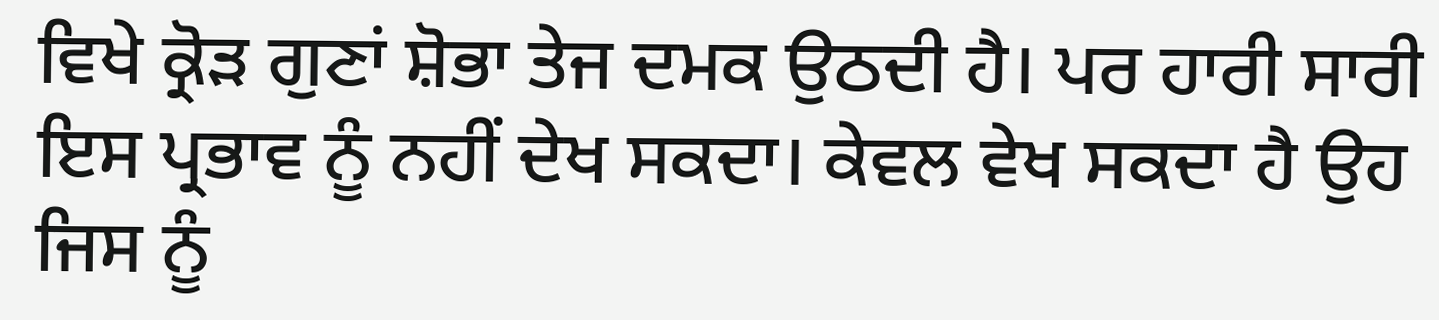ਵਿਖੇ ਕ੍ਰੋੜ ਗੁਣਾਂ ਸ਼ੋਭਾ ਤੇਜ ਦਮਕ ਉਠਦੀ ਹੈ। ਪਰ ਹਾਰੀ ਸਾਰੀ ਇਸ ਪ੍ਰਭਾਵ ਨੂੰ ਨਹੀਂ ਦੇਖ ਸਕਦਾ। ਕੇਵਲ ਵੇਖ ਸਕਦਾ ਹੈ ਉਹ ਜਿਸ ਨੂੰ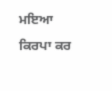ਮਇਆ ਕਿਰਪਾ ਕਰ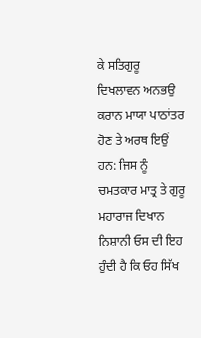ਕੇ ਸਤਿਗੁਰੂ ਦਿਖਲਾਵਨ ਅਨਭਉ ਕਰਾਨ ਮਾਯਾ ਪਾਠਾਂਤਰ ਹੋਣ ਤੇ ਅਰਥ ਇਉਂ ਹਨ: ਜਿਸ ਨੂੰ ਚਮਤਕਾਰ ਮਾਤ੍ਰ ਤੇ ਗੁਰੂ ਮਹਾਰਾਜ ਦਿਖਾਨ ਨਿਸ਼ਾਨੀ ਓਸ ਦੀ ਇਹ ਹੁੰਦੀ ਹੈ ਕਿ ਓਹ ਸਿੱਖ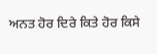ਅਨਤ ਹੋਰ ਦਿਰੇ ਕਿਤੇ ਹੋਰ ਕਿਸੇ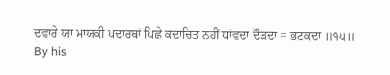ਦਵਾਰੇ ਯਾ ਮਾਯਕੀ ਪਦਾਰਥਾਂ ਪਿਛੇ ਕਦਾਚਿਤ ਨਹੀਂ ਧਾਂਵਦਾ ਦੌੜਦਾ = ਭਟਕਦਾ ॥੧੫॥
By his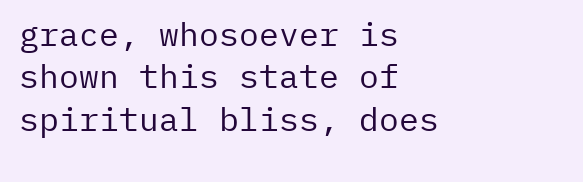grace, whosoever is shown this state of spiritual bliss, does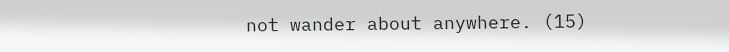not wander about anywhere. (15)